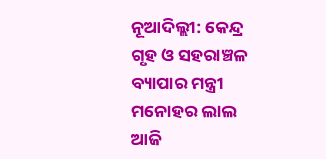ନୂଆଦିଲ୍ଲୀ: କେନ୍ଦ୍ର ଗୃହ ଓ ସହରାଞ୍ଚଳ ବ୍ୟାପାର ମନ୍ତ୍ରୀ ମନୋହର ଲାଲ ଆଜି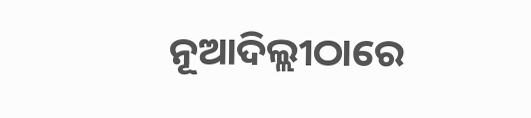ନୂଆଦିଲ୍ଲୀଠାରେ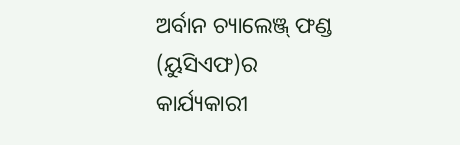ଅର୍ବାନ ଚ୍ୟାଲେଞ୍ଜ୍ ଫଣ୍ଡ (ୟୁସିଏଫ)ର କାର୍ଯ୍ୟକାରୀ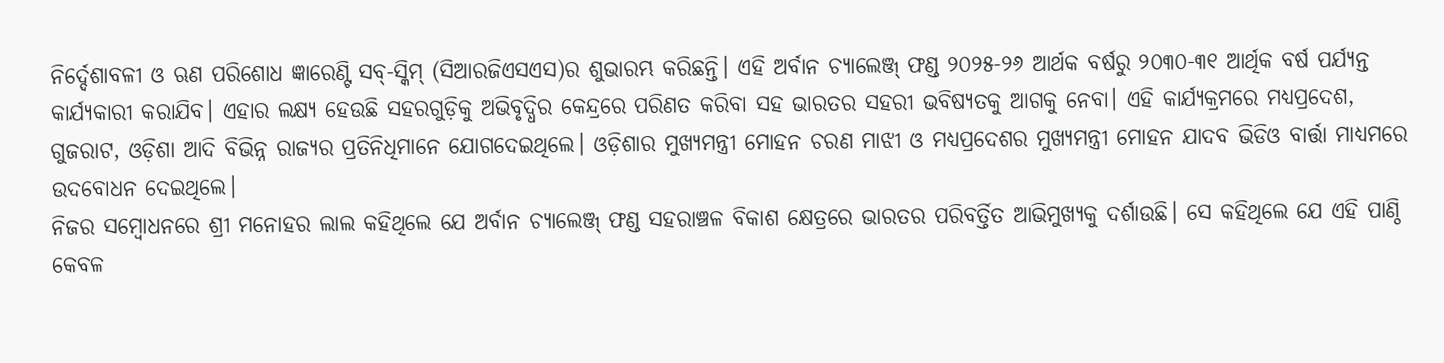ନିର୍ଦ୍ଦେଶାବଳୀ ଓ ଋଣ ପରିଶୋଧ ଜ୍ଞାରେଣ୍ଟି ସବ୍-ସ୍କିମ୍ (ସିଆରଜିଏସଏସ)ର ଶୁଭାରମ୍ଭ କରିଛନ୍ତି। ଏହି ଅର୍ବାନ ଚ୍ୟାଲେଞ୍ଜ୍ ଫଣ୍ଡ ୨୦୨୫-୨୬ ଆର୍ଥକ ବର୍ଷରୁ ୨୦୩୦-୩୧ ଆର୍ଥିକ ବର୍ଷ ପର୍ଯ୍ୟନ୍ତ କାର୍ଯ୍ୟକାରୀ କରାଯିବ। ଏହାର ଲକ୍ଷ୍ୟ ହେଉଛି ସହରଗୁଡ଼ିକୁ ଅଭିବୃଦ୍ଧିର କେନ୍ଦ୍ରରେ ପରିଣତ କରିବା ସହ ଭାରତର ସହରୀ ଭବିଷ୍ୟତକୁ ଆଗକୁ ନେବା। ଏହି କାର୍ଯ୍ୟକ୍ରମରେ ମଧ୍ୟପ୍ରଦେଶ, ଗୁଜରାଟ, ଓଡ଼ିଶା ଆଦି ବିଭିନ୍ନ ରାଜ୍ୟର ପ୍ରତିନିଧିମାନେ ଯୋଗଦେଇଥିଲେ। ଓଡ଼ିଶାର ମୁଖ୍ୟମନ୍ତ୍ରୀ ମୋହନ ଚରଣ ମାଝୀ ଓ ମଧ୍ୟପ୍ରଦେଶର ମୁଖ୍ୟମନ୍ତ୍ରୀ ମୋହନ ଯାଦବ ଭିଡିଓ ବାର୍ତ୍ତା ମାଧ୍ୟମରେ ଉଦବୋଧନ ଦେଇଥିଲେ।
ନିଜର ସମ୍ବୋଧନରେ ଶ୍ରୀ ମନୋହର ଲାଲ କହିଥିଲେ ଯେ ଅର୍ବାନ ଚ୍ୟାଲେଞ୍ଜ୍ ଫଣ୍ଡ ସହରାଞ୍ଚଳ ବିକାଶ କ୍ଷେତ୍ରରେ ଭାରତର ପରିବର୍ତ୍ତିତ ଆଭିମୁଖ୍ୟକୁ ଦର୍ଶାଉଛି। ସେ କହିଥିଲେ ଯେ ଏହି ପାଣ୍ଠି କେବଳ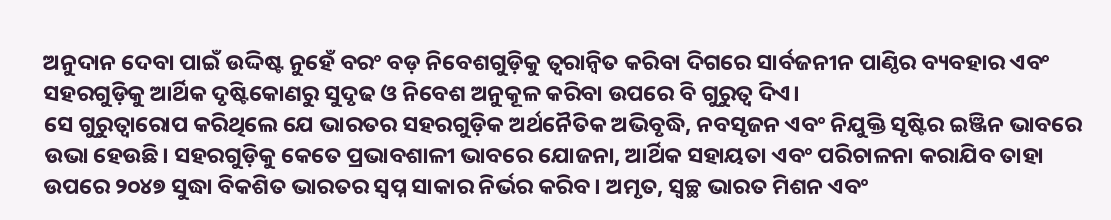ଅନୁଦାନ ଦେବା ପାଇଁ ଉଦ୍ଦିଷ୍ଟ ନୁହେଁ ବରଂ ବଡ଼ ନିବେଶଗୁଡ଼ିକୁ ତ୍ୱରାନ୍ୱିତ କରିବା ଦିଗରେ ସାର୍ବଜନୀନ ପାଣ୍ଠିର ବ୍ୟବହାର ଏବଂ ସହରଗୁଡ଼ିକୁ ଆର୍ଥିକ ଦୃଷ୍ଟିକୋଣରୁ ସୁଦୃଢ ଓ ନିବେଶ ଅନୁକୂଳ କରିବା ଉପରେ ବି ଗୁରୁତ୍ବ ଦିଏ।
ସେ ଗୁରୁତ୍ୱାରୋପ କରିଥିଲେ ଯେ ଭାରତର ସହରଗୁଡ଼ିକ ଅର୍ଥନୈତିକ ଅଭିବୃଦ୍ଧି, ନବସୃଜନ ଏବଂ ନିଯୁକ୍ତି ସୃଷ୍ଟିର ଇଞ୍ଜିନ ଭାବରେ ଉଭା ହେଉଛି। ସହରଗୁଡ଼ିକୁ କେତେ ପ୍ରଭାବଶାଳୀ ଭାବରେ ଯୋଜନା, ଆର୍ଥିକ ସହାୟତା ଏବଂ ପରିଚାଳନା କରାଯିବ ତାହା ଉପରେ ୨୦୪୭ ସୁଦ୍ଧା ବିକଶିତ ଭାରତର ସ୍ବପ୍ନ ସାକାର ନିର୍ଭର କରିବ। ଅମୃତ, ସ୍ୱଚ୍ଛ ଭାରତ ମିଶନ ଏବଂ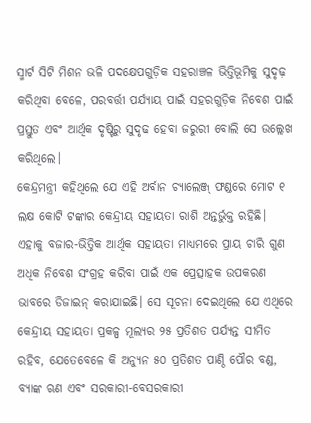ସ୍ମାର୍ଟ ସିଟି ମିଶନ ଭଳି ପଦକ୍ଷେପଗୁଡ଼ିକ ସହରାଞ୍ଚଳ ଭିତ୍ତିଭୂମିକୁ ସୁଦୃଢ଼ କରିଥିବା ବେଳେ, ପରବର୍ତ୍ତୀ ପର୍ଯ୍ୟାୟ ପାଇଁ ସହରଗୁଡ଼ିକ ନିବେଶ ପାଇଁ ପ୍ରସ୍ତୁତ ଏବଂ ଆର୍ଥିକ ଦୃଷ୍ଟିରୁ ସୁଦୃଢ ହେବା ଜରୁରୀ ବୋଲି ସେ ଉଲ୍ଲେଖ କରିଥିଲେ।
କେନ୍ଦ୍ରମନ୍ତ୍ରୀ କହିଥିଲେ ଯେ ଏହି ଅର୍ବାନ ଚ୍ୟାଲେଞ୍ଜ୍ ଫଣ୍ଡରେ ମୋଟ ୧ ଲକ୍ଷ କୋଟି ଟଙ୍କାର କେନ୍ଦ୍ରୀୟ ସହାୟତା ରାଶି ଅନ୍ତର୍ଭୁକ୍ତ ରହିଛି। ଏହାକୁ ବଜାର-ଭିତ୍ତିକ ଆର୍ଥିକ ସହାୟତା ମାଧ୍ୟମରେ ପ୍ରାୟ ଚାରି ଗୁଣ ଅଧିକ ନିବେଶ ସଂଗ୍ରହ କରିବା ପାଇଁ ଏକ ପ୍ରେତ୍ସାହକ ଉପକରଣ ଭାବରେ ଡିଜାଇନ୍ କରାଯାଇଛି। ସେ ସୂଚନା ଦେଇଥିଲେ ଯେ ଏଥିରେ କେନ୍ଦ୍ରୀୟ ସହାୟତା ପ୍ରକଳ୍ପ ମୂଲ୍ୟର ୨୫ ପ୍ରତିଶତ ପର୍ଯ୍ୟନ୍ତ ସୀମିତ ରହିବ, ଯେତେବେଳେ କି ଅନ୍ୟୁନ ୫୦ ପ୍ରତିଶତ ପାଣ୍ଠି ପୌର ବଣ୍ଡ, ବ୍ୟାଙ୍କ ଋଣ ଏବଂ ସରକାରୀ-ବେସରକାରୀ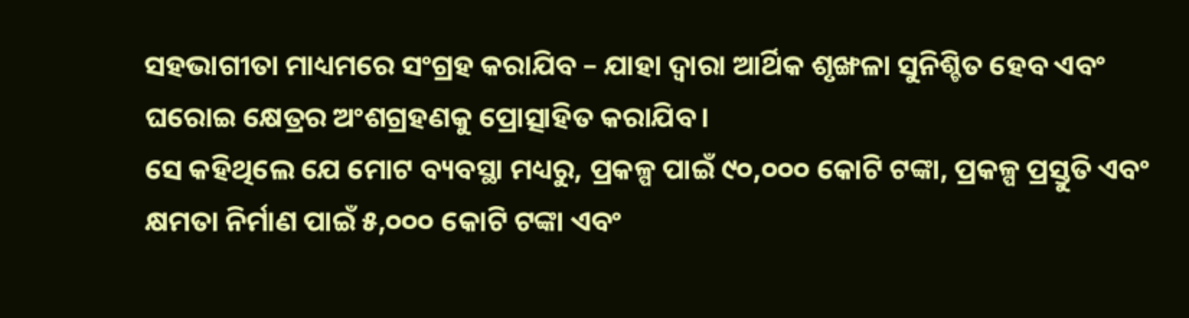ସହଭାଗୀତା ମାଧ୍ୟମରେ ସଂଗ୍ରହ କରାଯିବ – ଯାହା ଦ୍ଵାରା ଆର୍ଥିକ ଶୃଙ୍ଖଳା ସୁନିଶ୍ଚିତ ହେବ ଏବଂ ଘରୋଇ କ୍ଷେତ୍ରର ଅଂଶଗ୍ରହଣକୁ ପ୍ରୋତ୍ସାହିତ କରାଯିବ।
ସେ କହିଥିଲେ ଯେ ମୋଟ ବ୍ୟବସ୍ଥା ମଧ୍ୟରୁ, ପ୍ରକଳ୍ପ ପାଇଁ ୯୦,୦୦୦ କୋଟି ଟଙ୍କା, ପ୍ରକଳ୍ପ ପ୍ରସ୍ତୁତି ଏବଂ କ୍ଷମତା ନିର୍ମାଣ ପାଇଁ ୫,୦୦୦ କୋଟି ଟଙ୍କା ଏବଂ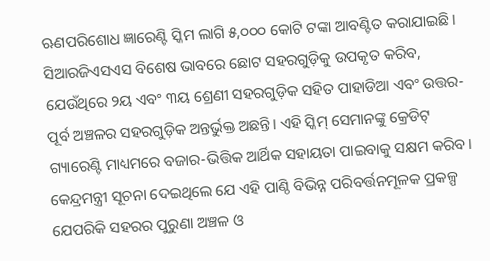ଋଣପରିଶୋଧ ଜ୍ଞାରେଣ୍ଟି ସ୍କିମ ଲାଗି ୫,୦୦୦ କୋଟି ଟଙ୍କା ଆବଣ୍ଟିତ କରାଯାଇଛି। ସିଆରଜିଏସଏସ ବିଶେଷ ଭାବରେ ଛୋଟ ସହରଗୁଡ଼ିକୁ ଉପକୃତ କରିବ, ଯେଉଁଥିରେ ୨ୟ ଏବଂ ୩ୟ ଶ୍ରେଣୀ ସହରଗୁଡ଼ିକ ସହିତ ପାହାଡିଆ ଏବଂ ଉତ୍ତର-ପୂର୍ବ ଅଞ୍ଚଳର ସହରଗୁଡ଼ିକ ଅନ୍ତର୍ଭୁକ୍ତ ଅଛନ୍ତି। ଏହି ସ୍କିମ୍ ସେମାନଙ୍କୁ କ୍ରେଡିଟ୍ ଗ୍ୟାରେଣ୍ଟି ମାଧ୍ୟମରେ ବଜାର-ଭିତ୍ତିକ ଆର୍ଥିକ ସହାୟତା ପାଇବାକୁ ସକ୍ଷମ କରିବ।
କେନ୍ଦ୍ରମନ୍ତ୍ରୀ ସୂଚନା ଦେଇଥିଲେ ଯେ ଏହି ପାଣ୍ଠି ବିଭିନ୍ନ ପରିବର୍ତ୍ତନମୂଳକ ପ୍ରକଳ୍ପ ଯେପରିକି ସହରର ପୁରୁଣା ଅଞ୍ଚଳ ଓ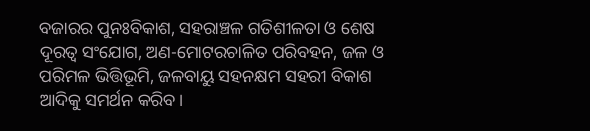ବଜାରର ପୁନଃବିକାଶ, ସହରାଞ୍ଚଳ ଗତିଶୀଳତା ଓ ଶେଷ ଦୂରତ୍ବ ସଂଯୋଗ, ଅଣ-ମୋଟରଚାଳିତ ପରିବହନ, ଜଳ ଓ ପରିମଳ ଭିତ୍ତିଭୂମି, ଜଳବାୟୁ ସହନକ୍ଷମ ସହରୀ ବିକାଶ ଆଦିକୁ ସମର୍ଥନ କରିବ।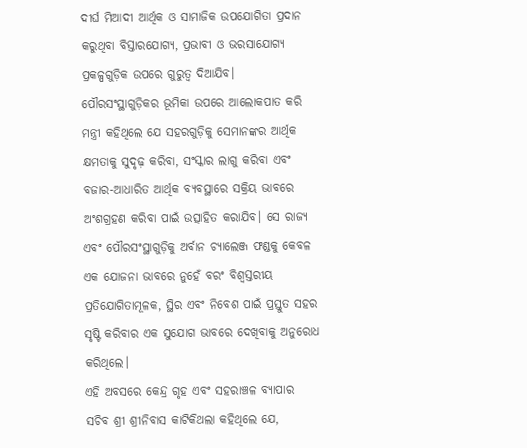ଦୀର୍ଘ ମିଆଦୀ ଆର୍ଥିକ ଓ ସାମାଜିକ ଉପଯୋଗିତା ପ୍ରଦାନ କରୁଥିବା ବିସ୍ତାରଯୋଗ୍ୟ, ପ୍ରଭାବୀ ଓ ଭରସାଯୋଗ୍ୟ ପ୍ରକଳ୍ପଗୁଡ଼ିକ ଉପରେ ଗୁରୁତ୍ବ ଦିଆଯିବ।
ପୌରସଂସ୍ଥାଗୁଡ଼ିକର ଭୂମିକା ଉପରେ ଆଲୋକପାତ କରି ମନ୍ତ୍ରୀ କହିଥିଲେ ଯେ ସହରଗୁଡ଼ିକୁ ସେମାନଙ୍କର ଆର୍ଥିକ କ୍ଷମତାକୁ ସୁଦୃଢ଼ କରିବା, ସଂସ୍କାର ଲାଗୁ କରିବା ଏବଂ ବଜାର-ଆଧାରିତ ଆର୍ଥିକ ବ୍ୟବସ୍ଥାରେ ସକ୍ରିୟ ଭାବରେ ଅଂଶଗ୍ରହଣ କରିବା ପାଇଁ ଉତ୍ସାହିତ କରାଯିବ। ସେ ରାଜ୍ୟ ଏବଂ ପୌରସଂସ୍ଥାଗୁଡ଼ିକୁ ଅର୍ବାନ ଚ୍ୟାଲେଞ୍ଜ ଫଣ୍ଡକୁ କେବଳ ଏକ ଯୋଜନା ଭାବରେ ନୁହେଁ ବରଂ ବିଶ୍ୱସ୍ତରୀୟ ପ୍ରତିଯୋଗିତାମୂଳକ, ସ୍ଥିର ଏବଂ ନିବେଶ ପାଇଁ ପ୍ରସ୍ତୁତ ସହର ସୃଷ୍ଟି କରିବାର ଏକ ସୁଯୋଗ ଭାବରେ ଦେଖିବାକୁ ଅନୁରୋଧ କରିଥିଲେ।
ଏହି ଅବସରେ କେନ୍ଦ୍ର ଗୃହ ଏବଂ ସହରାଞ୍ଚଳ ବ୍ୟାପାର ସଚିବ ଶ୍ରୀ ଶ୍ରୀନିବାସ କାଟିକିଥଲା କହିଥିଲେ ଯେ,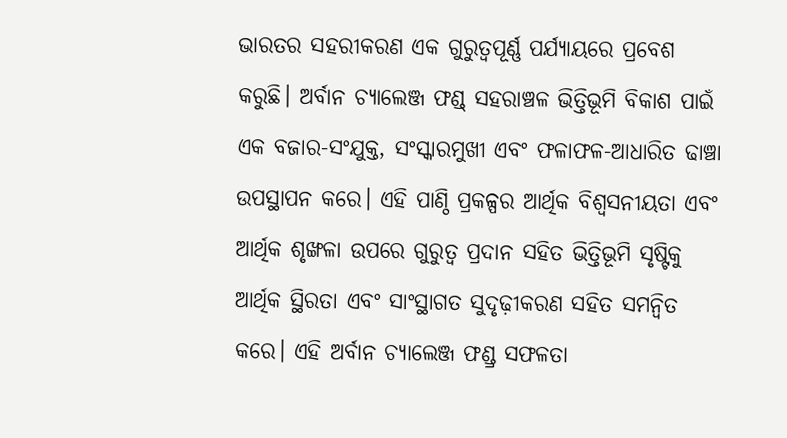ଭାରତର ସହରୀକରଣ ଏକ ଗୁରୁତ୍ୱପୂର୍ଣ୍ଣ ପର୍ଯ୍ୟାୟରେ ପ୍ରବେଶ କରୁଛି। ଅର୍ବାନ ଚ୍ୟାଲେଞ୍ଜ ଫଣ୍ଡ୍ ସହରାଞ୍ଚଳ ଭିତ୍ତିଭୂମି ବିକାଶ ପାଇଁ ଏକ ବଜାର-ସଂଯୁକ୍ତ, ସଂସ୍କାରମୁଖୀ ଏବଂ ଫଳାଫଳ-ଆଧାରିତ ଢାଞ୍ଚା ଉପସ୍ଥାପନ କରେ। ଏହି ପାଣ୍ଠି ପ୍ରକଳ୍ପର ଆର୍ଥିକ ବିଶ୍ବସନୀୟତା ଏବଂ ଆର୍ଥିକ ଶୃଙ୍ଖଳା ଉପରେ ଗୁରୁତ୍ବ ପ୍ରଦାନ ସହିତ ଭିତ୍ତିଭୂମି ସୃଷ୍ଟିକୁ ଆର୍ଥିକ ସ୍ଥିରତା ଏବଂ ସାଂସ୍ଥାଗତ ସୁଦୃଢ଼ୀକରଣ ସହିତ ସମନ୍ବିତ କରେ। ଏହି ଅର୍ବାନ ଚ୍ୟାଲେଞ୍ଜ ଫଣ୍ଡ୍ର ସଫଳତା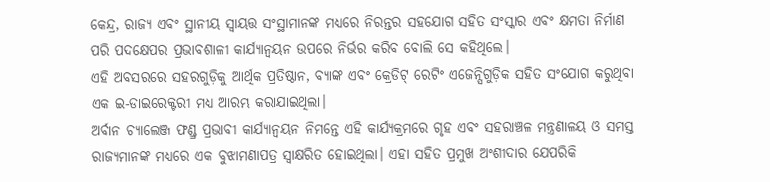କେନ୍ଦ୍ର, ରାଜ୍ୟ ଏବଂ ସ୍ଥାନୀୟ ସ୍ବାୟତ୍ତ ସଂସ୍ଥାମାନଙ୍କ ମଧ୍ୟରେ ନିରନ୍ତର ସହଯୋଗ ସହିତ ସଂସ୍କାର ଏବଂ କ୍ଷମତା ନିର୍ମାଣ ପରି ପଦକ୍ଷେପର ପ୍ରଭାବଶାଳୀ କାର୍ଯ୍ୟାନ୍ୱୟନ ଉପରେ ନିର୍ଭର କରିବ ବୋଲି ସେ କହିଥିଲେ।
ଏହି ଅବସରରେ ସହରଗୁଡ଼ିକୁ ଆର୍ଥିକ ପ୍ରତିଷ୍ଠାନ, ବ୍ୟାଙ୍କ ଏବଂ କ୍ରେଡିଟ୍ ରେଟିଂ ଏଜେନ୍ସିଗୁଡ଼ିକ ସହିତ ସଂଯୋଗ କରୁଥିବା ଏକ ଇ-ଡାଇରେକ୍ଟରୀ ମଧ୍ୟ ଆରମ୍ଭ କରାଯାଇଥିଲା।
ଅର୍ବାନ ଚ୍ୟାଲେଞ୍ଜ ଫଣ୍ଡ୍ର ପ୍ରଭାବୀ କାର୍ଯ୍ୟାନ୍ବୟନ ନିମନ୍ତେ ଏହି କାର୍ଯ୍ୟକ୍ରମରେ ଗୃହ ଏବଂ ସହରାଞ୍ଚଳ ମନ୍ତ୍ରଣାଳୟ ଓ ସମସ୍ତ ରାଜ୍ୟମାନଙ୍କ ମଧ୍ୟରେ ଏକ ବୁଝାମଣାପତ୍ର ସ୍ବାକ୍ଷରିତ ହୋଇଥିଲା। ଏହା ସହିତ ପ୍ରମୁଖ ଅଂଶୀଦାର ଯେପରିକି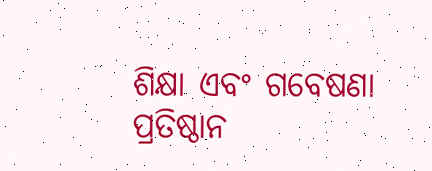ଶିକ୍ଷା ଏବଂ ଗବେଷଣା ପ୍ରତିଷ୍ଠାନ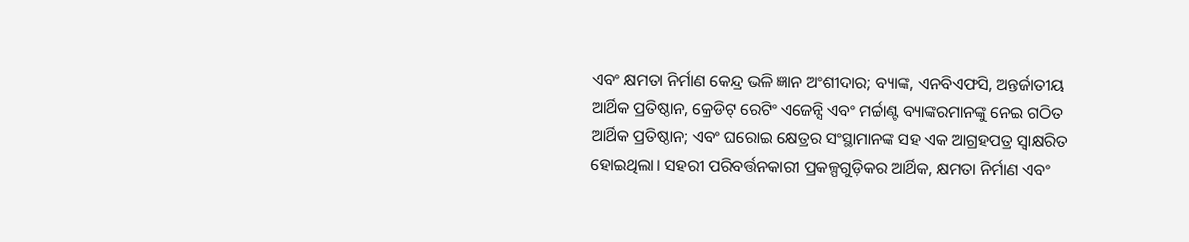ଏବଂ କ୍ଷମତା ନିର୍ମାଣ କେନ୍ଦ୍ର ଭଳି ଜ୍ଞାନ ଅଂଶୀଦାର; ବ୍ୟାଙ୍କ, ଏନବିଏଫସି, ଅନ୍ତର୍ଜାତୀୟ ଆର୍ଥିକ ପ୍ରତିଷ୍ଠାନ, କ୍ରେଡିଟ୍ ରେଟିଂ ଏଜେନ୍ସି ଏବଂ ମର୍ଚ୍ଚାଣ୍ଟ ବ୍ୟାଙ୍କରମାନଙ୍କୁ ନେଇ ଗଠିତ ଆର୍ଥିକ ପ୍ରତିଷ୍ଠାନ; ଏବଂ ଘରୋଇ କ୍ଷେତ୍ରର ସଂସ୍ଥାମାନଙ୍କ ସହ ଏକ ଆଗ୍ରହପତ୍ର ସ୍ବାକ୍ଷରିତ ହୋଇଥିଲା। ସହରୀ ପରିବର୍ତ୍ତନକାରୀ ପ୍ରକଳ୍ପଗୁଡ଼ିକର ଆର୍ଥିକ, କ୍ଷମତା ନିର୍ମାଣ ଏବଂ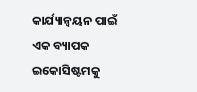କାର୍ଯ୍ୟାନ୍ୱୟନ ପାଇଁ ଏକ ବ୍ୟାପକ ଇକୋସିଷ୍ଟମକୁ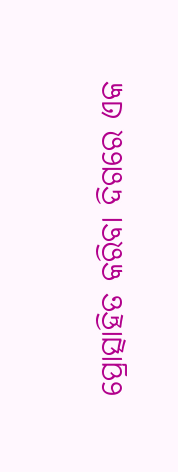ପ୍ରୋତ୍ସାହିତ କରିବା ଦିଗରେ ଏକ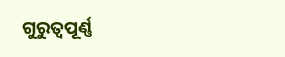ଗୁରୁତ୍ୱପୂର୍ଣ୍ଣ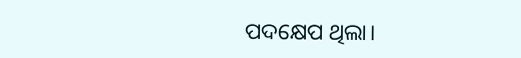ପଦକ୍ଷେପ ଥିଲା।